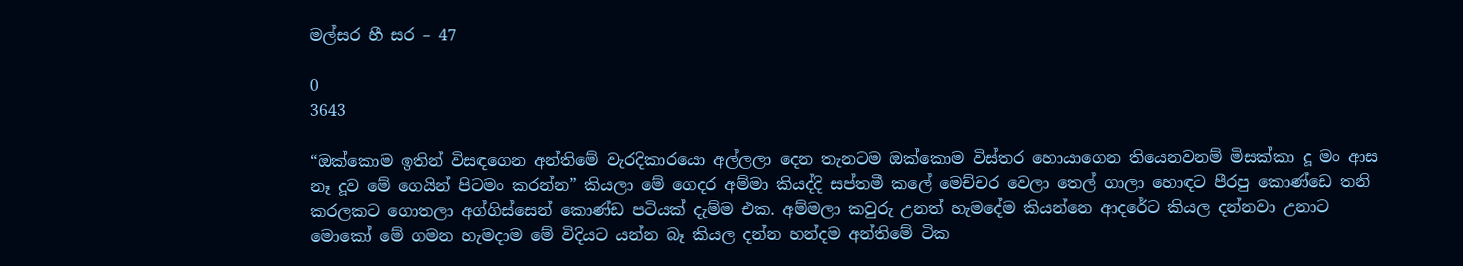මල්සර හී සර – 47

0
3643

“ඔක්කොම ඉතින් විසඳගෙන අන්තිමේ වැරදිකාරයො අල්ලලා දෙන තැනටම ඔක්කොම විස්තර හොයාගෙන තියෙනවනම් මිසක්කා දූ මං ආස නෑ දූව මේ ගෙයින් පිටමං කරන්න” කියලා මේ ගෙදර අම්මා කියද්දි සප්තමී කලේ මෙච්චර වෙලා තෙල් ගාලා හොඳට පීරපු කොණ්ඩෙ තනි කරලකට ගොතලා අග්ගිස්සෙන් කොණ්ඩ පටියක් දැම්ම එක. අම්මලා කවුරු උනත් හැමදේම කියන්නෙ ආදරේට කියල දන්නවා උනාට මොකෝ මේ ගමන හැමදාම මේ විදියට යන්න බෑ කියල දන්න හන්දම අන්තිමේ ටික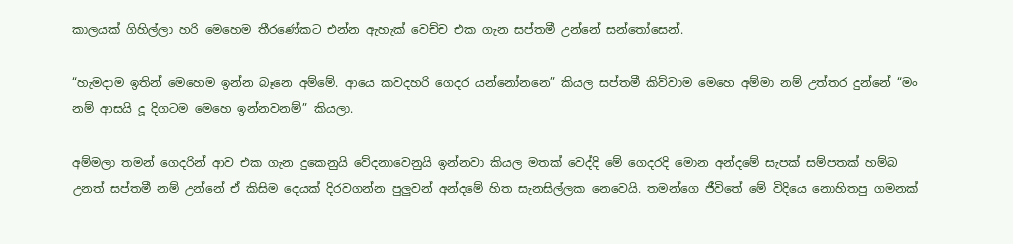කාලයක් ගිහිල්ලා හරි මෙහෙම තීරණේකට එන්න ඇහැක් වෙච්ච එක ගැන සප්තමී උන්නේ සන්තෝසෙන්.

“හැමදාම ඉතින් මෙහෙම ඉන්න බෑනෙ අම්මේ. ආයෙ කවදහරි ගෙදර යන්නෝනනෙ” කියල සප්තමී කිව්වාම මෙහෙ අම්මා නම් උත්තර දුන්නේ “මං නම් ආසයි දූ දිගටම මෙහෙ ඉන්නවනම්” කියලා.

අම්මලා තමන් ගෙදරින් ආව එක ගැන දුකෙනුයි වේදනාවෙනුයි ඉන්නවා කියල මතක් වෙද්දි මේ ගෙදරදි මොන අන්දමේ සැපක් සම්පතක් හම්බ උනත් සප්තමී නම් උන්නේ ඒ කිසිම දෙයක් දිරවගන්න පුලුවන් අන්දමේ හිත සැනසිල්ලක නෙවෙයි. තමන්ගෙ ජීවිතේ මේ විදියෙ නොහිතපු ගමනක්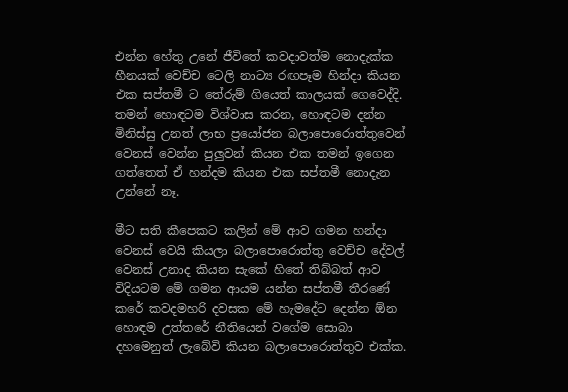එන්න හේතු උනේ ජීවිතේ කවදාවත්ම නොදැක්ක හීනයක් වෙච්ච ටෙලි නාට්‍ය රඟපෑම හින්දා කියන එක සප්තමී ට තේරුම් ගියෙත් කාලයක් ගෙවෙද්දි. තමන් හොඳටම විශ්වාස කරන, හොඳටම දන්න මිනිස්සු උනත් ලාභ ප්‍රයෝජන බලාපොරොත්තුවෙන් වෙනස් වෙන්න පුලුවන් කියන එක තමන් ඉගෙන ගත්තෙත් ඒ හන්දම කියන එක සප්තමී නොදැන උන්නේ නෑ.

මීට සති කීපෙකට කලින් මේ ආව ගමන හන්දා වෙනස් වෙයි කියලා බලාපොරොත්තු වෙච්ච දේවල් වෙනස් උනාද කියන සැකේ හිතේ තිබ්බත් ආව විදියටම මේ ගමන ආයම යන්න සප්තමී තීරණේ කරේ කවදමහරි දවසක මේ හැමදේට දෙන්න ඕන හොඳම උත්තරේ නීතියෙන් වගේම සොබා දහමෙනුත් ලැබේවි කියන බලාපොරොත්තුව එක්ක.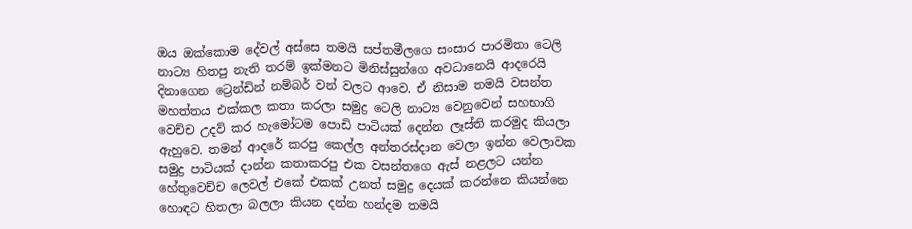ඔය ඔක්කොම දේවල් අස්සෙ තමයි සප්තමීලගෙ සංසාර පාරමිතා ටෙලි නාට්‍ය හිතපු නැති තරම් ඉක්මනට මිනිස්සුන්ගෙ අවධානෙයි ආදරෙයි දිනාගෙන ට්‍රෙන්ඩින් නම්බර් වන් වලට ආවෙ. ඒ නිසාම තමයි වසන්ත මහත්තය එක්කල කතා කරලා සමුද්‍ර ටෙලි නාට්‍ය වෙනුවෙන් සහභාගි වෙච්ච උදව් කර හැමෝටම පොඩි පාටියක් දෙන්න ලෑස්ති කරමුද කියලා ඇහුවෙ. තමන් ආදරේ කරපු කෙල්ල අන්තරස්දාන වෙලා ඉන්න වෙලාවක සමුද්‍ර පාටියක් දාන්න කතාකරපු එක වසන්තගෙ ඇස් නළලට යන්න හේතුවෙච්ච ලෙවල් එකේ එකක් උනත් සමුද්‍ර දෙයක් කරන්නෙ කියන්නෙ හොඳට හිතලා බලලා කියන දන්න හන්දම තමයි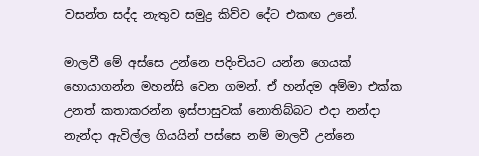වසන්ත සද්ද නැතුව සමුද්‍ර කිව්ව දේට එකඟ උනේ.

මාලවී මේ අස්සෙ උන්නෙ පදිංචියට යන්න ගෙයක් හොයාගන්න මහන්සි වෙන ගමන්. ඒ හන්දම අම්මා එක්ක උනත් කතාකරන්න ඉස්පාසුවක් නොතිබ්බට එදා නන්දා නැන්දා ඇවිල්ල ගියයින් පස්සෙ නම් මාලවී උන්නෙ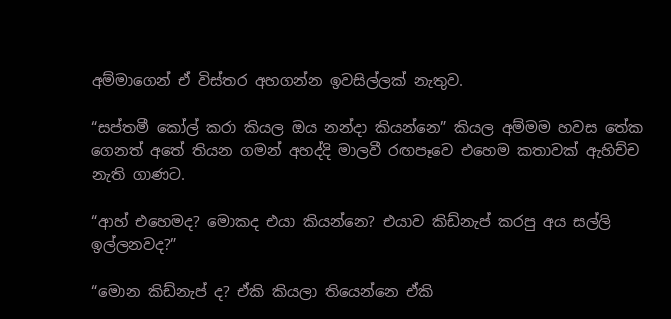අම්මාගෙන් ඒ විස්තර අහගන්න ඉවසිල්ලක් නැතුව.

“සප්තමී කෝල් කරා කියල ඔය නන්දා කියන්නෙ” කියල අම්මම හවස තේක ගෙනත් අතේ තියන ගමන් අහද්දි මාලවී රඟපෑවෙ එහෙම කතාවක් ඇහිච්ච නැති ගාණට.

“ආහ් එහෙමද? මොකද එයා කියන්නෙ? එයාව කිඩ්නැප් කරපු අය සල්ලි ඉල්ලනවද?”

“මොන කිඩ්නැප් ද? ඒකි කියලා තියෙන්නෙ ඒකි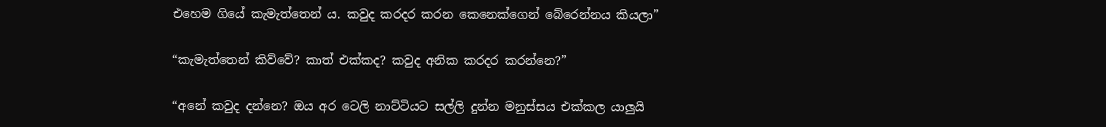එහෙම ගියේ කැමැත්තෙන් ය. කවුද කරදර කරන කෙනෙක්ගෙන් බේරෙන්නය කියලා”

“කැමැත්තෙන් කිව්වේ? කාත් එක්කද? කවුද අනික කරදර කරන්නෙ?”

“අනේ කවුද දන්නෙ? ඔය අර ටෙලි නාට්ටියට සල්ලි දුන්න මනුස්සය එක්කල යාලුයි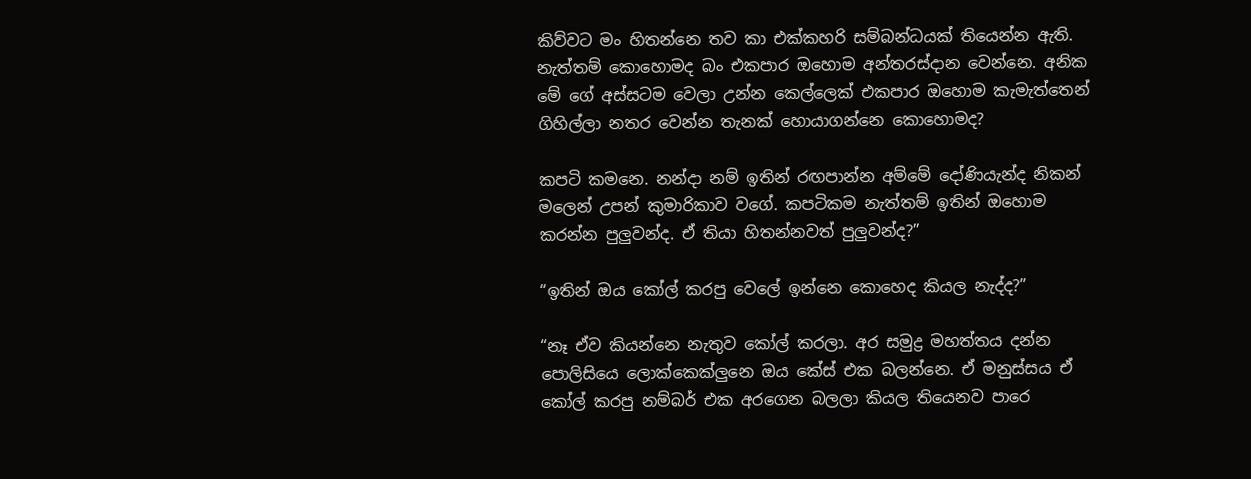කිව්වට මං හිතන්නෙ තව කා එක්කහරි සම්බන්ධයක් තියෙන්න ඇති. නැත්තම් කොහොමද බං එකපාර ඔහොම අන්තරස්දාන වෙන්නෙ. අනික මේ ගේ අස්සටම වෙලා උන්න කෙල්ලෙක් එකපාර ඔහොම කැමැත්තෙන් ගිහිල්ලා නතර වෙන්න තැනක් හොයාගන්නෙ කොහොමද?

කපටි කමනෙ. නන්දා නම් ඉතින් රඟපාන්න අම්මේ දෝණියැන්ද නිකන් මලෙන් උපන් කුමාරිකාව වගේ. කපටිකම නැත්තම් ඉතින් ඔහොම කරන්න පුලුවන්ද. ඒ තියා හිතන්නවත් පුලුවන්ද?”

“ඉතින් ඔය කෝල් කරපු වෙලේ ඉන්නෙ කොහෙද කියල නැද්ද?”

“නෑ ඒව කියන්නෙ නැතුව කෝල් කරලා. අර සමුද්‍ර මහත්තය දන්න පොලිසියෙ ලොක්කෙක්ලුනෙ ඔය කේස් එක බලන්නෙ. ඒ මනුස්සය ඒ කෝල් කරපු නම්බර් එක අරගෙන බලලා කියල තියෙනව පාරෙ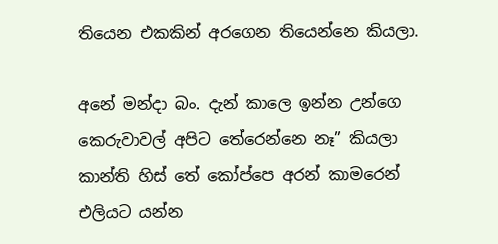තියෙන එකකින් අරගෙන තියෙන්නෙ කියලා.

අනේ මන්දා බං. දැන් කාලෙ ඉන්න උන්ගෙ කෙරුවාවල් අපිට තේරෙන්නෙ නෑ” කියලා කාන්ති හිස් තේ කෝප්පෙ අරන් කාමරෙන් එලියට යන්න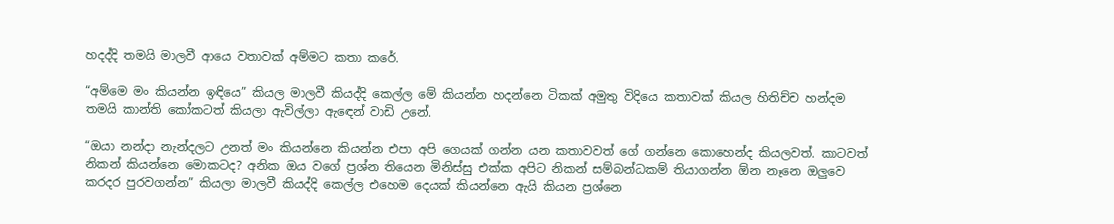හදද්දි තමයි මාලවී ආයෙ වතාවක් අම්මට කතා කරේ.

“අම්මෙ මං කියන්න ඉඳියෙ” කියල මාලවී කියද්දි කෙල්ල මේ කියන්න හදන්නෙ ටිකක් අමුතු විදියෙ කතාවක් කියල හිතිච්ච හන්දම තමයි කාන්ති කෝකටත් කියලා ඇවිල්ලා ඇඳෙන් වාඩි උනේ.

“ඔයා නන්දා නැන්දලට උනත් මං කියන්නෙ කියන්න එපා අපි ගෙයක් ගන්න යන කතාවවත් ගේ ගන්නෙ කොහෙන්ද කියලවත්. කාටවත් නිකන් කියන්නෙ මොකටද? අනික ඔය වගේ ප්‍රශ්න තියෙන මිනිස්සු එක්ක අපිට නිකන් සම්බන්ධකම් තියාගන්න ඕන නෑනෙ ඔලුවෙ කරදර පුරවගන්න” කියලා මාලවී කියද්දි කෙල්ල එහෙම දෙයක් කියන්නෙ ඇයි කියන ප්‍රශ්නෙ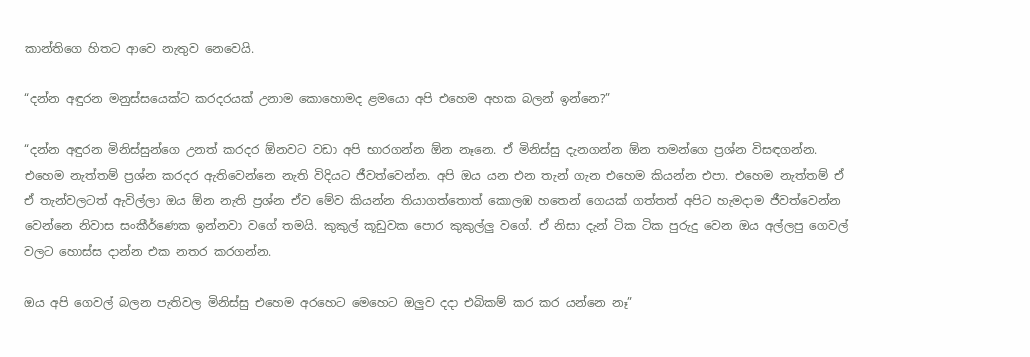කාන්තිගෙ හිතට ආවෙ නැතුව නෙවෙයි.

“දන්න අඳුරන මනුස්සයෙක්ට කරදරයක් උනාම කොහොමද ළමයො අපි එහෙම අහක බලන් ඉන්නෙ?”

“දන්න අඳුරන මිනිස්සුන්ගෙ උනත් කරදර ඕනවට වඩා අපි භාරගන්න ඕන නෑනෙ. ඒ මිනිස්සු දැනගන්න ඕන තමන්ගෙ ප්‍රශ්න විසඳගන්න. එහෙම නැත්තම් ප්‍රශ්න කරදර ඇතිවෙන්නෙ නැති විදියට ජීවත්වෙන්න. අපි ඔය යන එන තැන් ගැන එහෙම කියන්න එපා. එහෙම නැත්තම් ඒ ඒ තැන්වලටත් ඇවිල්ලා ඔය ඕන නැති ප්‍රශ්න ඒව මේව කියන්න තියාගත්තොත් කොලඹ හතෙන් ගෙයක් ගත්තත් අපිට හැමදාම ජීවත්වෙන්න වෙන්නෙ නිවාස සංකීර්ණෙක ඉන්නවා වගේ තමයි. කුකුල් කූඩුවක පොර කුකුල්ලු වගේ. ඒ නිසා දැන් ටික ටික පුරුදු වෙන ඔය අල්ලපු ගෙවල් වලට හොස්ස දාන්න එක නතර කරගන්න.

ඔය අපි ගෙවල් බලන පැතිවල මිනිස්සු එහෙම අරහෙට මෙහෙට ඔලුව දදා එබිකම් කර කර යන්නෙ නෑ”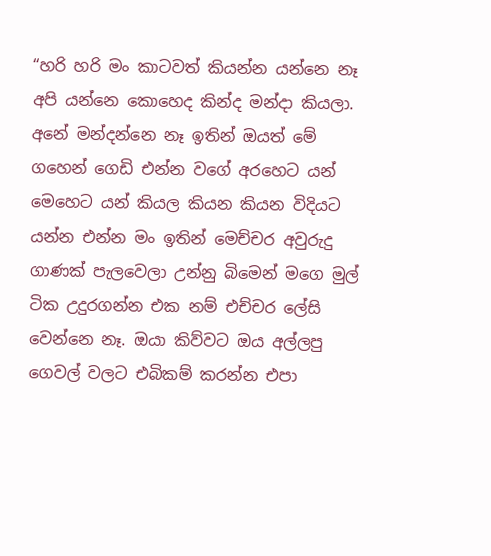“හරි හරි මං කාටවත් කියන්න යන්නෙ නෑ අපි යන්නෙ කොහෙද කින්ද මන්දා කියලා. අනේ මන්දන්නෙ නෑ ඉතින් ඔයත් මේ ගහෙන් ගෙඩි එන්න වගේ අරහෙට යන් මෙහෙට යන් කියල කියන කියන විදියට යන්න එන්න මං ඉතින් මෙච්චර අවුරුදු ගාණක් පැලවෙලා උන්නු බිමෙන් මගෙ මුල් ටික උදුරගන්න එක නම් එච්චර ලේසි වෙන්නෙ නෑ. ඔයා කිව්වට ඔය අල්ලපු ගෙවල් වලට එබිකම් කරන්න එපා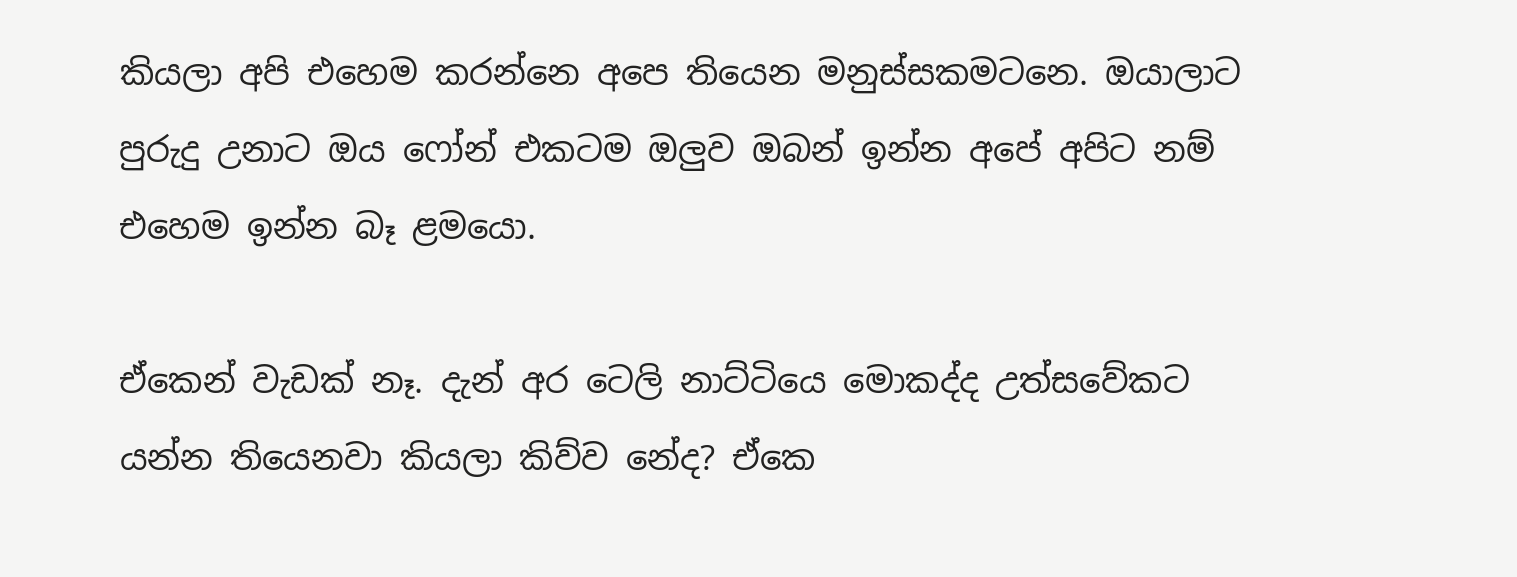කියලා අපි එහෙම කරන්නෙ අපෙ තියෙන මනුස්සකමටනෙ. ඔයාලාට පුරුදු උනාට ඔය ෆෝන් එකටම ඔලුව ඔබන් ඉන්න අපේ අපිට නම් එහෙම ඉන්න බෑ ළමයො.

ඒකෙන් වැඩක් නෑ. දැන් අර ටෙලි නාට්ටියෙ මොකද්ද උත්සවේකට යන්න තියෙනවා කියලා කිව්ව නේද? ඒකෙ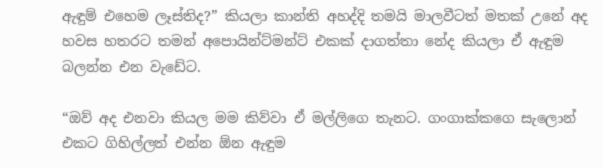ඇඳුම් එහෙම ලෑස්තිද?” කියලා කාන්ති අහද්දි තමයි මාලවීටත් මතක් උනේ අද හවස හතරට තමන් අපොයින්ට්මන්ට් එකක් දාගත්තා නේද කියලා ඒ ඇඳුම බලන්න එන වැඩේට.

“ඔව් අද එනවා කියල මම කිව්වා ඒ මල්ලිගෙ තැනට. ගංගාක්කගෙ සැලොන් එකට ගිහිල්ලත් එන්න ඕන ඇඳුම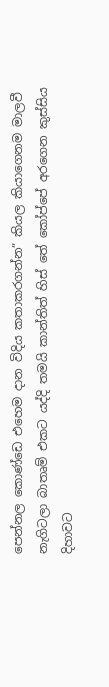පෙන්නල කොණ්ඩෙ එහෙම දාන විදිය කතාකරගන්න” කියල කියාගෙනම මාලවී නැගිටලා බාතෘම් එකට යද්දි තමයි කාන්තිත් හිස් තේ කෝප්පේ අරගෙන කුස්සිය දිහාවට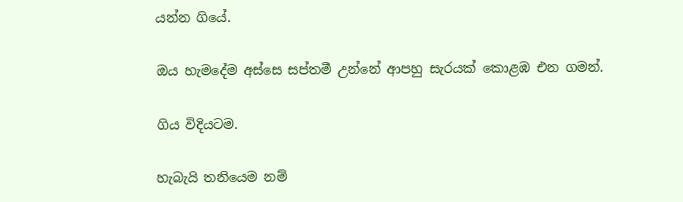යන්න ගියේ.

ඔය හැමදේම අස්සෙ සප්තමී උන්නේ ආපහු සැරයක් කොළඹ එන ගමන්.

ගිය විදියටම.

හැබැයි තනියෙම නම්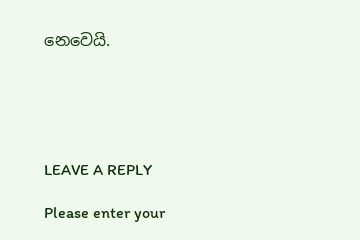නෙවෙයි.





LEAVE A REPLY

Please enter your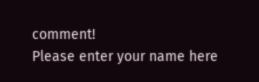comment!
Please enter your name here